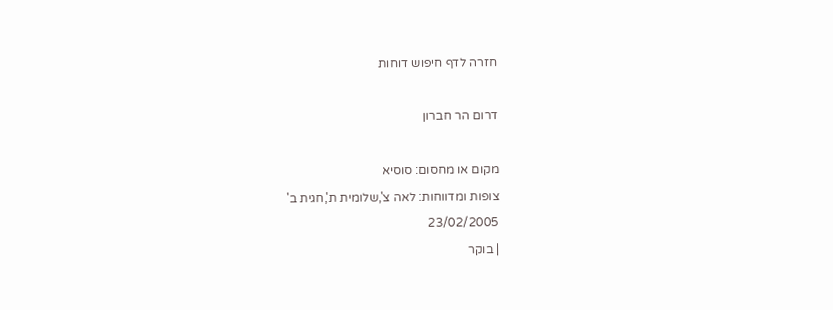חזרה לדף חיפוש דוחות

דרום הר חברון

מקום או מחסום: סוסיא
צופות ומדווחות: לאה צ',שלומית ת',חגית ב'
23/02/2005
| בוקר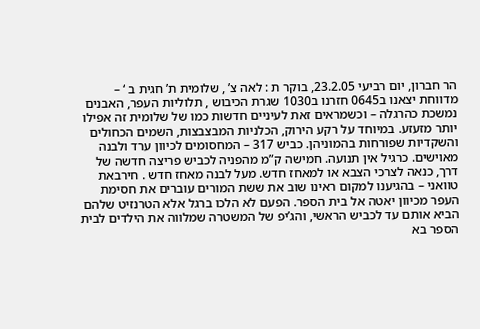הר חברון, יום רביעי 23.2.05, בוקר ת : לאה צ’ , שלומית ת’ חגית ב ‘ – מדווחת יצאנו ב0645 חזרנו ב1030 שגרת הכיבוש , תלוליות העפר, האבנים נמשכת כהרגלה – וכשמראים זאת לעיניים חדשות כמו של שלומית זה אפילו יותר מזעזע. במיוחד על רקע הירוק, הכלניות המבצבצות, השמים הכחולים והשקדיות שפורחות בהמוניהן. כביש 317 – המחסומים לכיוון ערד ולבנה מאוישים. כרגיל אין תנועה. חמישה ק”מ מהפניה לכביש פריצה חדשה של דרך, כנאה לצרכי הצבא או למאחז חדש. מעל לבנה מאחז חדש . חירבאת טוואני – בהגיענו למקום ראינו שוב את ששת המורים עוברים את חסימת העפר מכיוון יאטה אל בית הספר. הפעם לא הלכו ברגל אלא הטרנזיט שלהם הביא אותם עד לכביש הראשי, והג’יפ של המשטרה שמלווה את הילדים לבית הספר בא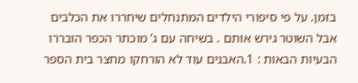בזמן. על פי סיפורי הילדים המתנחלים שיחררו את הכלבים אבל השוטר גירש אותם . בשיחה עם ג’ מוכתר הכפר הובררו הבעיות הבאות : 1.האבנים עוד לא הורחקו מחצר בית הספר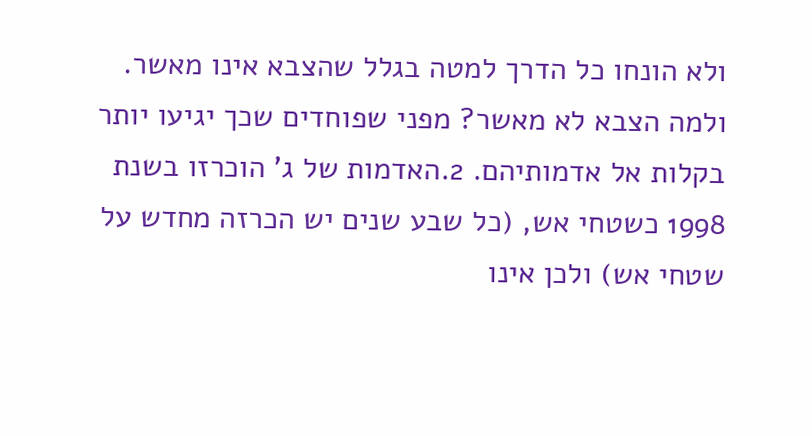ולא הונחו כל הדרך למטה בגלל שהצבא אינו מאשר. ולמה הצבא לא מאשר? מפני שפוחדים שכך יגיעו יותר בקלות אל אדמותיהם. 2.האדמות של ג’ הוכרזו בשנת 1998 כשטחי אש, (כל שבע שנים יש הכרזה מחדש על שטחי אש) ולכן אינו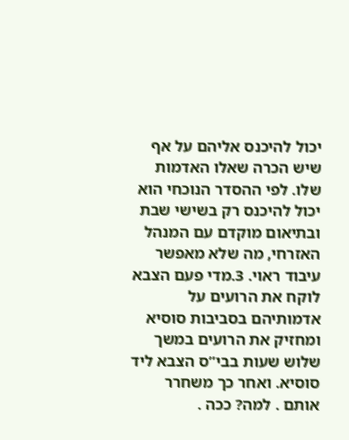יכול להיכנס אליהם על אף שיש הכרה שאלו האדמות שלו. לפי ההסדר הנוכחי הוא יכול להיכנס רק בשישי שבת ובתיאום מוקדם עם המנהל האזרחי, מה שלא מאפשר עיבוד ראוי. 3.מדי פעם הצבא לוקח את הרועים על אדמותיהם בסביבות סוסיא ומחזיק את הרועים במשך שלוש שעות בבי”ס הצבא ליד סוסיא. ואחר כך משחרר אותם . למה? ככה .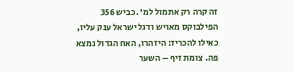זה קרה רק אתמול למ’ .כביש 356 הפילבוקס מאויש ודגל ישראל ענק עליו, כאילו להכריז: היזהרו, האח הגדול נמצא פה. צומת זיף – השער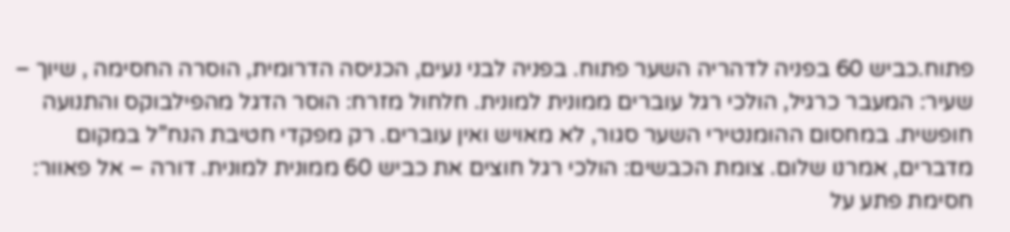פתוח.כביש 60 בפניה לדהריה השער פתוח. בפניה לבני נעים, הכניסה הדרומית, הוסרה החסימה , שיוך – שעיר: המעבר כרגיל, הולכי רגל עוברים ממונית למונית. חלחול מזרח: הוסר הדגל מהפילבוקס והתנועה חופשית. במחסום ההומנטירי השער סגור, לא מאויש ואין עוברים. רק מפקדי חטיבת הנח”ל במקום מדברים, אמרנו שלום. צומת הכבשים: הולכי רגל חוצים את כביש 60 ממונית למונית. דורה – אל פאוור: חסימת פתע על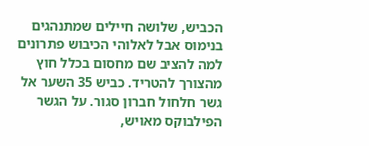הכביש, שלושה חיילים שמתנהגים בנימוס אבל לאלוהי הכיבוש פתרונים למה להציב שם מחסום בכלל חוץ מהצורך להטריד. כביש 35 השער אל גשר חלחול חברון סגור. על הגשר הפילבוקס מאויש,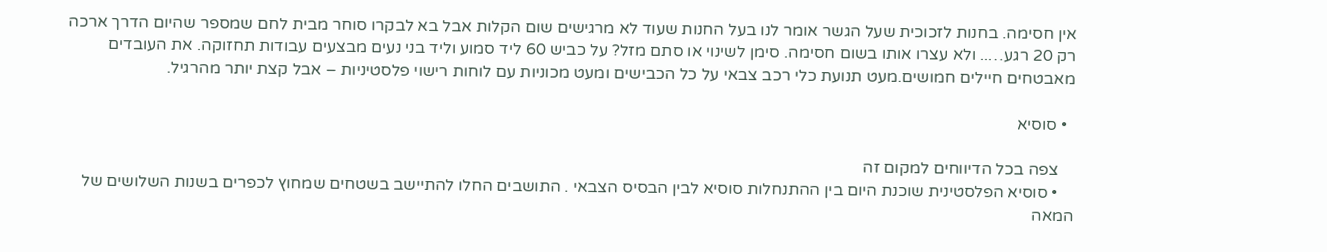אין חסימה. בחנות לזכוכית שעל הגשר אומר לנו בעל החנות שעוד לא מרגישים שום הקלות אבל בא לבקרו סוחר מבית לחם שמספר שהיום הדרך ארכה רק 20 רגע….. ולא עצרו אותו בשום חסימה. סימן לשינוי או סתם מזל? על כביש 60 ליד סמוע וליד בני נעים מבצעים עבודות תחזוקה. את העובדים מאבטחים חיילים חמושים.מעט תנועת כלי רכב צבאי על כל הכבישים ומעט מכוניות עם לוחות רישוי פלסטיניות – אבל קצת יותר מהרגיל.

  • סוסיא

    צפה בכל הדיווחים למקום זה
    • סוסיא הפלסטינית שוכנת היום בין ההתנחלות סוסיא לבין הבסיס הצבאי . התושבים החלו להתיישב בשטחים שמחוץ לכפרים בשנות השלושים של המאה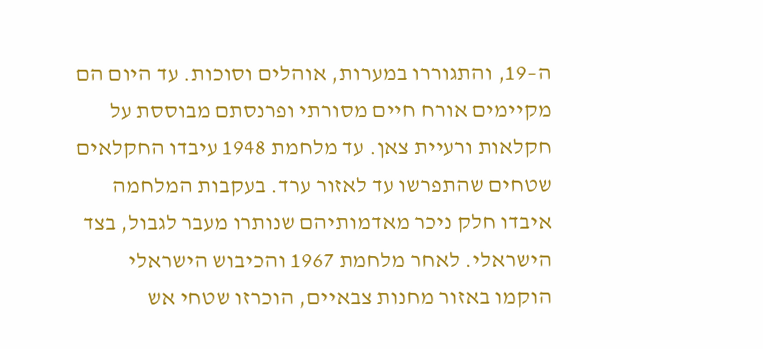ה–19, והתגוררו במערות, אוהלים וסוכות. עד היום הם מקיימים אורח חיים מסורתי ופרנסתם מבוססת על חקלאות ורעיית צאן. עד מלחמת 1948 עיבדו החקלאים שטחים שהתפרשו עד לאזור ערד. בעקבות המלחמה איבדו חלק ניכר מאדמותיהם שנותרו מעבר לגבול, בצד הישראלי. לאחר מלחמת 1967 והכיבוש הישראלי הוקמו באזור מחנות צבאיים, הוכרזו שטחי אש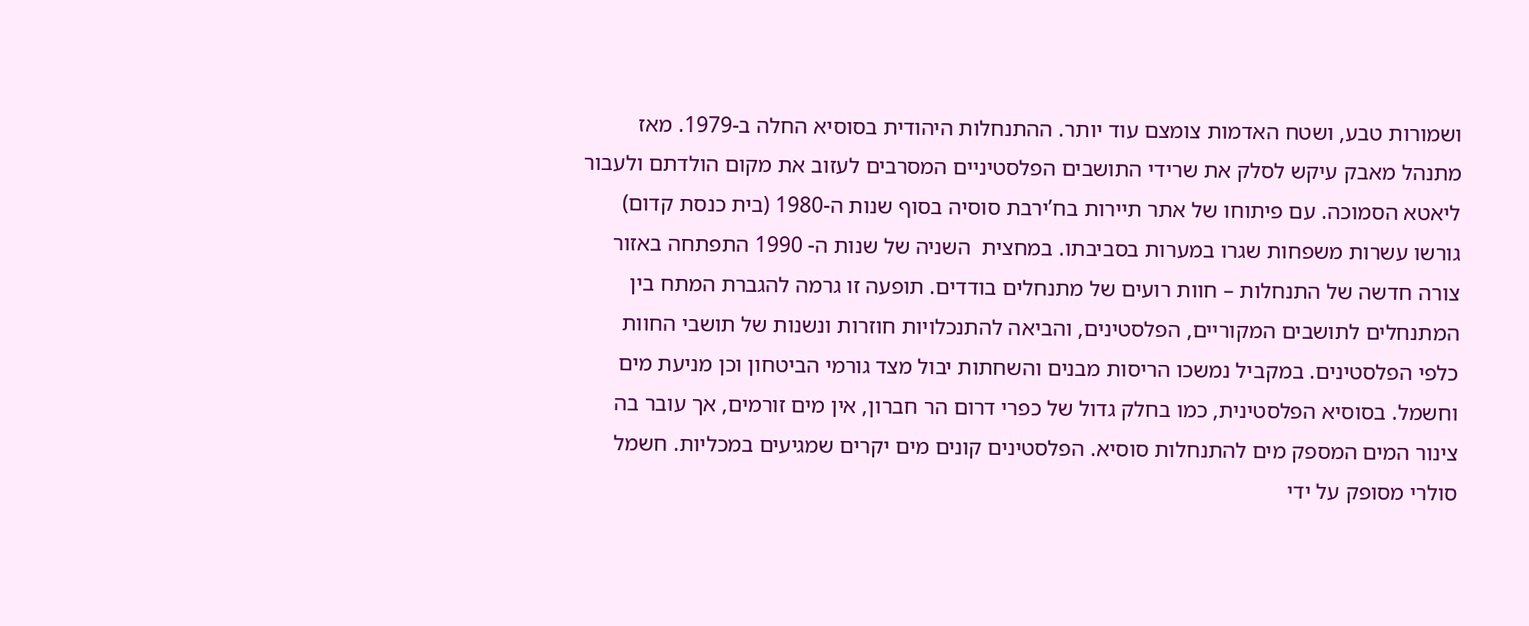ושמורות טבע, ושטח האדמות צומצם עוד יותר. ההתנחלות היהודית בסוסיא החלה ב-1979. מאז מתנהל מאבק עיקש לסלק את שרידי התושבים הפלסטיניים המסרבים לעזוב את מקום הולדתם ולעבור ליאטא הסמוכה. עם פיתוחו של אתר תיירות בח’ירבת סוסיה בסוף שנות ה-1980 (בית כנסת קדום) גורשו עשרות משפחות שגרו במערות בסביבתו. במחצית  השניה של שנות ה- 1990 התפתחה באזור צורה חדשה של התנחלות – חוות רועים של מתנחלים בודדים. תופעה זו גרמה להגברת המתח בין המתנחלים לתושבים המקוריים, הפלסטינים, והביאה להתנכלויות חוזרות ונשנות של תושבי החוות כלפי הפלסטינים. במקביל נמשכו הריסות מבנים והשחתות יבול מצד גורמי הביטחון וכן מניעת מים וחשמל. בסוסיא הפלסטינית, כמו בחלק גדול של כפרי דרום הר חברון, אין מים זורמים, אך עובר בה צינור המים המספק מים להתנחלות סוסיא. הפלסטינים קונים מים יקרים שמגיעים במכליות. חשמל סולרי מסופק על ידי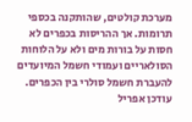מערכת קולטים, שהותקנה בכספי תרומות. אך ההריסות בכפרים לא חסות על בורות מים ולא על הלוחות הסולאריים ועמודי חשמל המיועדים להעברת חשמל סולרי בין הכפרים.  עודכן אפריל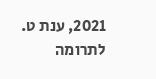2021, ענת ט.
לתרומה